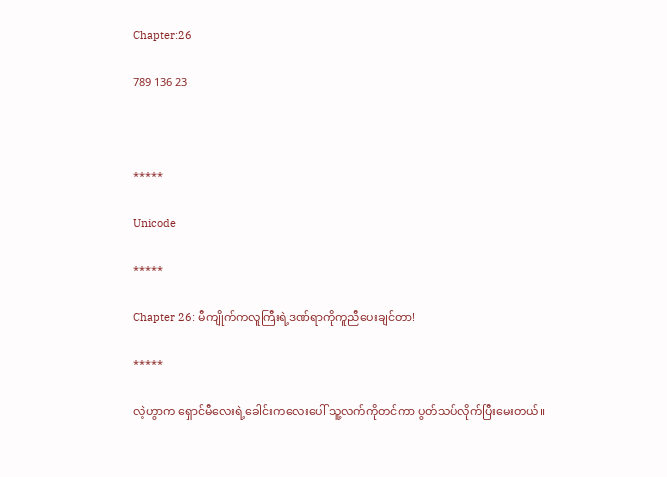Chapter:26

789 136 23



*****

Unicode

*****

Chapter 26: မီကျိုက်ကလူကြီးရဲ့ဒဏ်ရာကိုကူညီပေးချင်တာ!

*****

လဲ့ဟွာက ရှောင်မီလေးရဲ့ခေါင်းကလေးပေါ် သူ့လက်ကိုတင်ကာ ပွတ်သပ်လိုက်ပြီးမေးတယ်။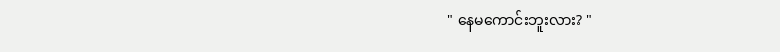" နေမကောင်းဘူးလား? "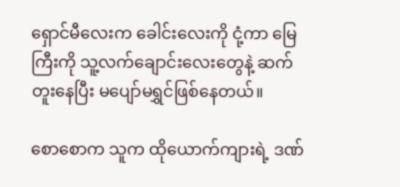ရှောင်မီလေးက ခေါင်းလေးကို ငုံ့ကာ မြေကြီးကို သူ့လက်ချောင်းလေးတွေနဲ့ ဆက်တူးနေပြီး မပျော်မရွှင်ဖြစ်နေတယ်။

စောစောက သူက ထိုယောက်ကျားရဲ့ ဒဏ်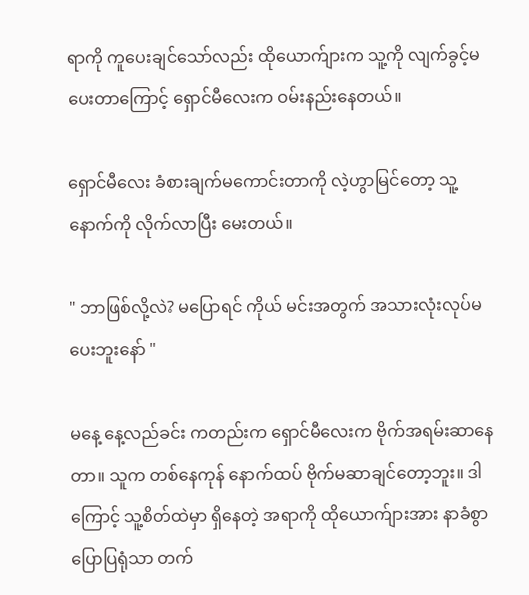ရာကို ကူပေးချင်သော်လည်း ထိုယောက်ျားက သူ့ကို လျက်ခွင့်မပေးတာကြောင့် ရှောင်မီလေးက ဝမ်းနည်းနေတယ်။

ရှောင်မီလေး ခံစားချက်မကောင်းတာကို လဲ့ဟွာမြင်တော့ သူ့နောက်ကို လိုက်လာပြီး မေးတယ်။

" ဘာဖြစ်လို့လဲ? မပြောရင် ကိုယ် မင်းအတွက် အသားလုံးလုပ်မပေးဘူးနော် "

မနေ့ နေ့လည်ခင်း ကတည်းက ရှောင်မီလေးက ဗိုက်အရမ်းဆာနေတာ။ သူက တစ်နေကုန် နောက်ထပ် ဗိုက်မဆာချင်တော့ဘူး။ ဒါကြောင့် သူ့စိတ်ထဲမှာ ရှိနေတဲ့ အရာကို ထိုယောက်ျားအား နာခံစွာ ပြောပြရုံသာ တက်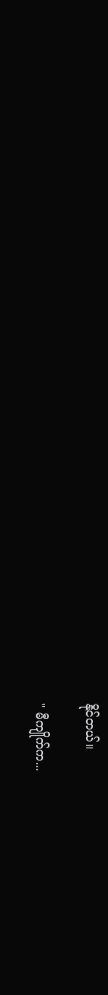နိုင်တယ်။

" မီကျိုက်က...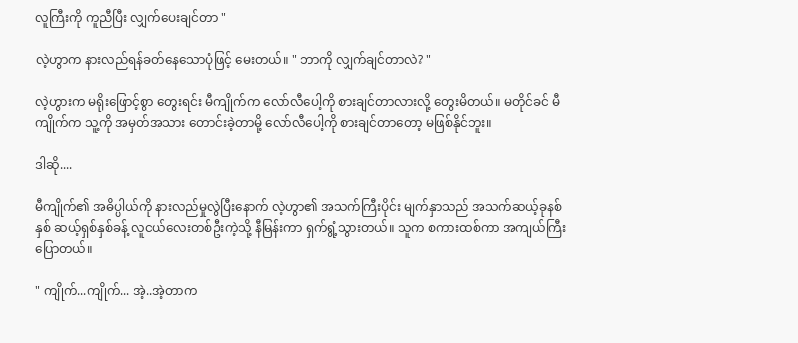လူကြီးကို ကူညီပြီး လျှက်ပေးချင်တာ "

လဲ့ဟွာက နားလည်ရန်ခတ်နေသောပုံဖြင့် မေးတယ်။ " ဘာကို လျှက်ချင်တာလဲ? "

လဲ့ဟွားက မရိုးဖြောင့်စွာ တွေးရင်း မီကျိုက်က လော်လီပေါ့ကို စားချင်တာလားလို့ တွေးမိတယ်။ မတိုင်ခင် မီကျိုက်က သူ့ကို အမှတ်အသား တောင်းခဲ့တာမို့ လော်လီပေါ့ကို စားချင်တာတော့ မဖြစ်နိုင်ဘူး။

ဒါဆို....

မီကျိုက်၏ အဓိပ္ပါယ်ကို နားလည်မှုလွဲပြီးနောက် လဲ့ဟွာ၏ အသက်ကြီးပိုင်း မျက်နှာသည် အသက်ဆယ့်ခုနစ်နှစ် ဆယ့်ရှစ်နှစ်ခန့် လူငယ်လေးတစ်ဦးကဲ့သို့ နီမြန်းကာ ရှက်ရွံ့သွားတယ်။ သူက စကားထစ်ကာ အကျယ်ကြီး ပြောတယ်။

" ကျိုက်...ကျိုက်... အဲ့..အဲ့တာက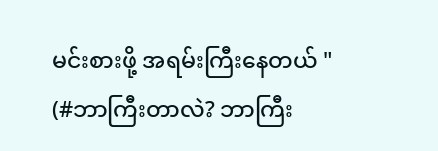မင်းစားဖို့ အရမ်းကြီးနေတယ် " (#ဘာကြီးတာလဲ? ဘာကြီး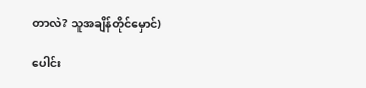တာလဲ? သူအချိန်တိုင်မှောင်)

ပေါင်း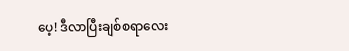ပေ့! ဒီလာပြီးချစ်စရာလေး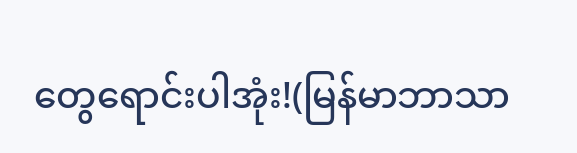တွေရောင်းပါအုံး!(မြန်မာဘာသာ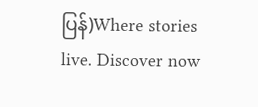ပြန်)Where stories live. Discover now